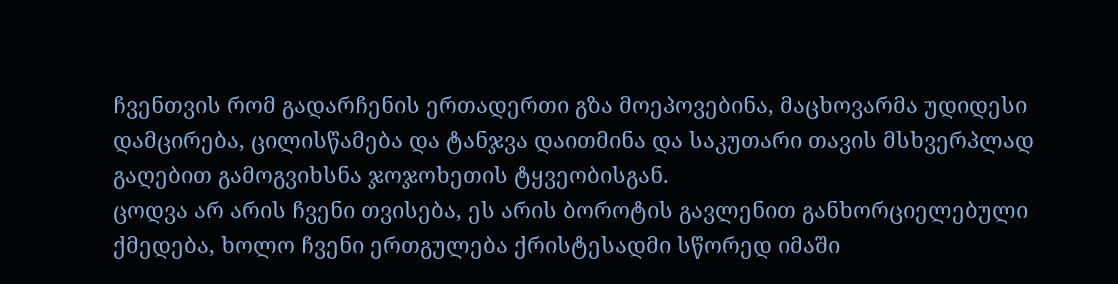ჩვენთვის რომ გადარჩენის ერთადერთი გზა მოეპოვებინა, მაცხოვარმა უდიდესი დამცირება, ცილისწამება და ტანჯვა დაითმინა და საკუთარი თავის მსხვერპლად გაღებით გამოგვიხსნა ჯოჯოხეთის ტყვეობისგან.
ცოდვა არ არის ჩვენი თვისება, ეს არის ბოროტის გავლენით განხორციელებული ქმედება, ხოლო ჩვენი ერთგულება ქრისტესადმი სწორედ იმაში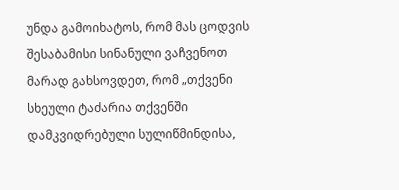უნდა გამოიხატოს, რომ მას ცოდვის შესაბამისი სინანული ვაჩვენოთ
მარად გახსოვდეთ, რომ „თქვენი სხეული ტაძარია თქვენში დამკვიდრებული სულიწმინდისა,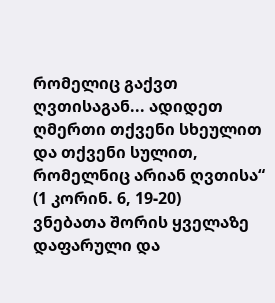რომელიც გაქვთ ღვთისაგან... ადიდეთ ღმერთი თქვენი სხეულით და თქვენი სულით, რომელნიც არიან ღვთისა“ (1 კორინ. 6, 19-20)
ვნებათა შორის ყველაზე დაფარული და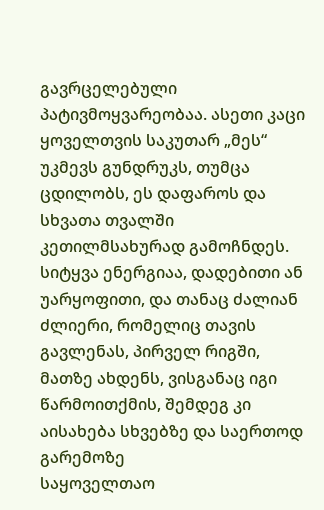გავრცელებული პატივმოყვარეობაა. ასეთი კაცი ყოველთვის საკუთარ „მეს“ უკმევს გუნდრუკს, თუმცა ცდილობს, ეს დაფაროს და სხვათა თვალში კეთილმსახურად გამოჩნდეს.
სიტყვა ენერგიაა, დადებითი ან უარყოფითი, და თანაც ძალიან ძლიერი, რომელიც თავის გავლენას, პირველ რიგში, მათზე ახდენს, ვისგანაც იგი წარმოითქმის, შემდეგ კი აისახება სხვებზე და საერთოდ გარემოზე
საყოველთაო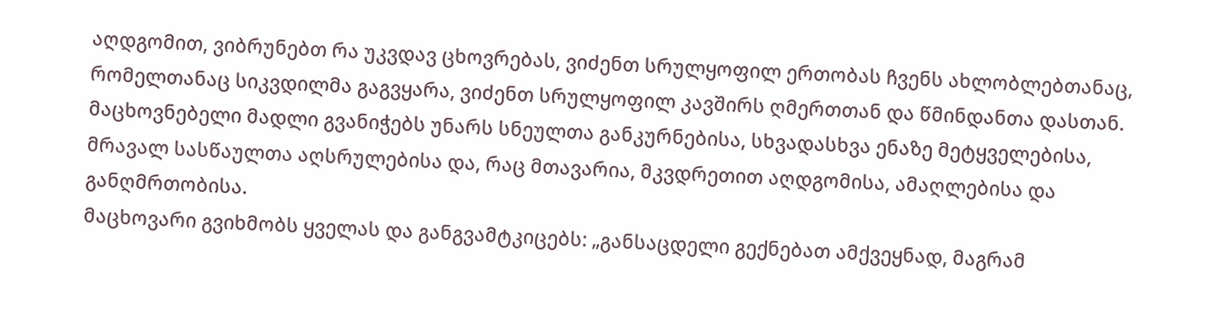აღდგომით, ვიბრუნებთ რა უკვდავ ცხოვრებას, ვიძენთ სრულყოფილ ერთობას ჩვენს ახლობლებთანაც, რომელთანაც სიკვდილმა გაგვყარა, ვიძენთ სრულყოფილ კავშირს ღმერთთან და წმინდანთა დასთან.
მაცხოვნებელი მადლი გვანიჭებს უნარს სნეულთა განკურნებისა, სხვადასხვა ენაზე მეტყველებისა, მრავალ სასწაულთა აღსრულებისა და, რაც მთავარია, მკვდრეთით აღდგომისა, ამაღლებისა და განღმრთობისა.
მაცხოვარი გვიხმობს ყველას და განგვამტკიცებს: „განსაცდელი გექნებათ ამქვეყნად, მაგრამ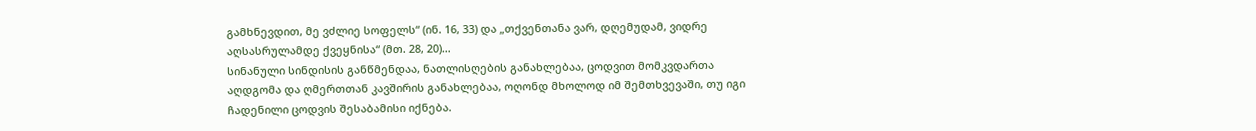გამხნევდით, მე ვძლიე სოფელს“ (ინ. 16, 33) და „თქვენთანა ვარ, დღემუდამ, ვიდრე აღსასრულამდე ქვეყნისა“ (მთ. 28, 20)…
სინანული სინდისის განწმენდაა, ნათლისღების განახლებაა, ცოდვით მომკვდართა აღდგომა და ღმერთთან კავშირის განახლებაა, ოღონდ მხოლოდ იმ შემთხვევაში, თუ იგი ჩადენილი ცოდვის შესაბამისი იქნება.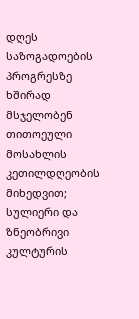დღეს საზოგადოების პროგრესზე ხშირად მსჯელობენ თითოეული მოსახლის კეთილდღეობის მიხედვით; სულიერი და ზნეობრივი კულტურის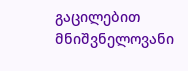გაცილებით მნიშვნელოვანი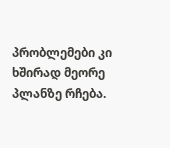პრობლემები კი ხშირად მეორე პლანზე რჩება.